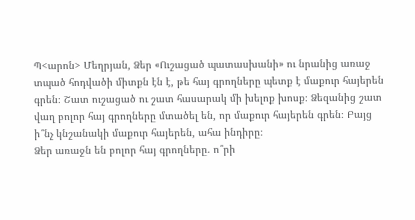Պ<արոն> Մեղրյան, Ձեր «Ուշացած պատասխանի» ու նրանից առաջ տպած հոդվածի միտքն էն է, թե հայ գրողները պետք է մաքուր հայերեն գրեն։ Շատ ուշացած ու շատ հասարակ մի խելոք խոսք։ Ձեզանից շատ վաղ բոլոր հայ գրողները մտածել են, որ մաքուր հայերեն գրեն։ Բայց ի՞նչ կնշանակի մաքուր հայերեն, ահա ինդիրը։
Ձեր առաջն են բոլոր հայ գրողները. ո՞րի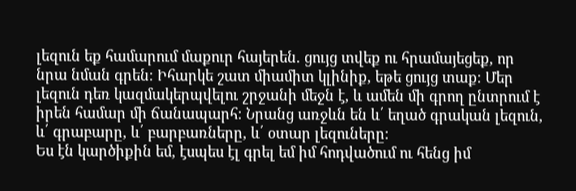լեզուն եք համարում մաքուր հայերեն. ցույց տվեք ու հրամայեցեք, որ նրա նման գրեն։ Իհարկե շատ միամիտ կլինիք, եթե ցույց տաք։ Մեր լեզուն դեռ կազմակերպվելու շրջանի մեջն է, և ամեն մի գրող ընտրում է իրեն համար մի ճանապարհ։ Նրանց առջևն են և՛ եղած գրական լեզուն, և՛ գրաբարը, և՛ բարբառները, և՛ օտար լեզուները։
Ես էն կարծիքին եմ, էսպես էլ գրել եմ իմ հոդվածում ու հենց իմ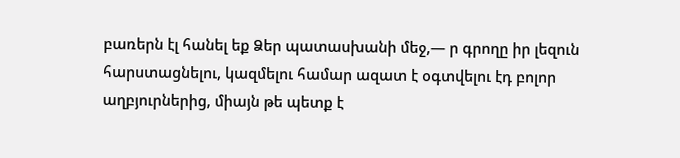բառերն էլ հանել եք Ձեր պատասխանի մեջ,— ր գրողը իր լեզուն հարստացնելու, կազմելու համար ազատ է օգտվելու էդ բոլոր աղբյուրներից, միայն թե պետք է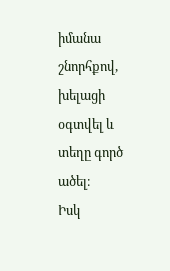իմանա շնորհքով, խելացի օգտվել և տեղը գործ ածել։
Իսկ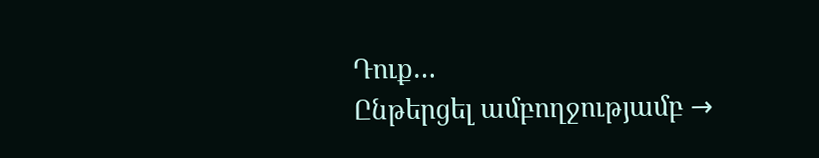Դուք…
Ընթերցել ամբողջությամբ →